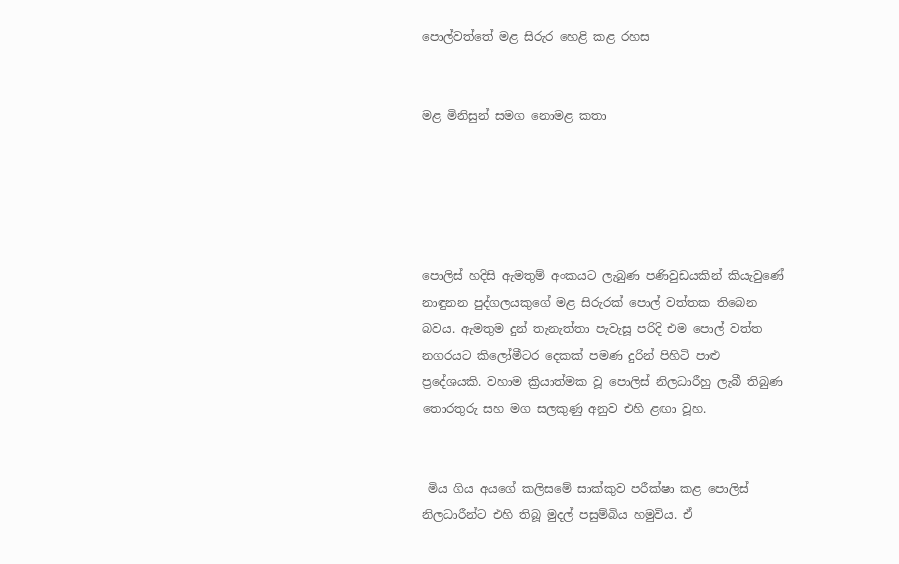පොල්වත්තේ මළ සිරුර හෙළි කළ රහස


මළ මිනිසුන් සමග නොමළ කතා





පොලිස් හදිසි ඇමතුම් අංකයට ලැබුණ පණිවුඩයකින් කියැවුණේ නාඳුනන පුද්ගලයකුගේ මළ සිරුරක් පොල් වත්තක තිබෙන බවය. ඇමතුම දුන් තැනැත්තා පැවැසූ පරිදි එම පොල් වත්ත නගරයට කිලෝමීටර දෙකක් පමණ දුරින් පිහිටි පාළු ප්‍රදේශයකි. වහාම ක්‍රියාත්මක වූ පොලිස් නිලධාරීහු ලැබී තිබුණ තොරතුරු සහ මග සලකුණු අනුව එහි ළඟා වූහ.


 මිය ගිය අයගේ කලිසමේ සාක්කුව පරීක්ෂා කළ පොලිස් නිලධාරීන්ට එහි තිබූ මුදල් පසුම්බිය හමුවිය. ඒ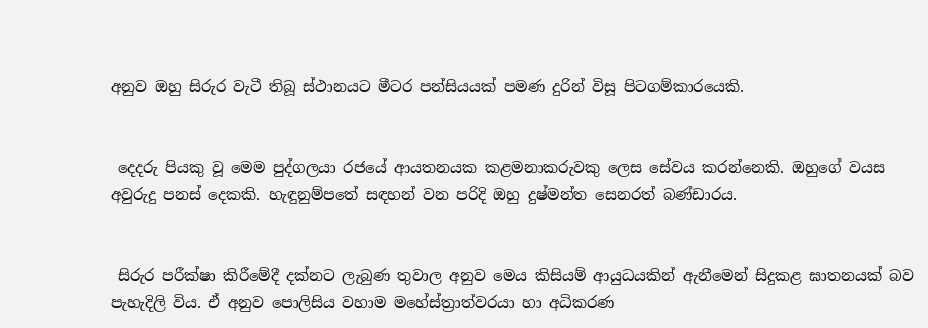අනුව ඔහු සිරුර වැටී තිබූ ස්ථානයට මීටර පන්සියයක් පමණ දුරින් විසූ පිටගම්කාරයෙකි.


 දෙදරු පියකු වූ මෙම පුද්ගලයා රජයේ ආයතනයක කළමනාකරුවකු ලෙස සේවය කරන්නෙකි. ඔහුගේ වයස අවුරුදු පනස් දෙකකි. හැඳුනුම්පතේ සඳහන් වන පරිදි ඔහු දුෂ්මන්ත සෙනරත් බණ්ඩාරය.


 සිරුර පරීක්ෂා කිරීමේදී දක්නට ලැබුණ තුවාල අනුව මෙය කිසියම් ආයුධයකින් ඇනීමෙන් සිදුකළ ඝාතනයක් බව පැහැදිලි විය. ඒ අනුව පොලිසිය වහාම මහේස්ත්‍රාත්වරයා හා අධිකරණ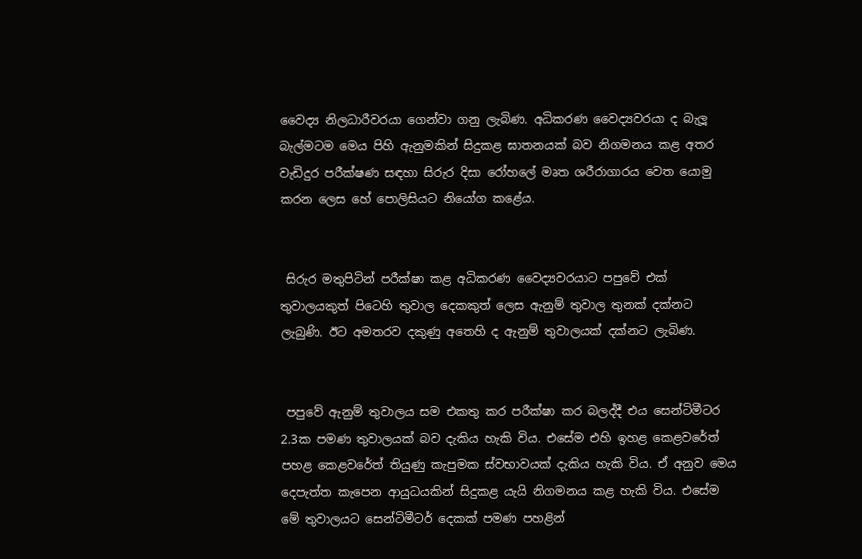වෛද්‍ය නිලධාරීවරයා ගෙන්වා ගනු ලැබිණ. අධිකරණ වෛද්‍යවරයා ද බැලූ බැල්මටම මෙය පිහි ඇනුමකින් සිදුකළ ඝාතනයක් බව නිගමනය කළ අතර වැඩිදුර පරීක්ෂණ සඳහා සිරුර දිසා රෝහලේ මෘත ශරීරාගාරය වෙත යොමු කරන ලෙස හේ පොලිසියට නියෝග කළේය.


 සිරුර මතුපිටින් පරීක්ෂා කළ අධිකරණ වෛද්‍යවරයාට පපුවේ එක් තුවාලයකුත් පිටෙහි තුවාල දෙකකුත් ලෙස ඇනුම් තුවාල තුනක් දක්නට ලැබුණි. ඊට අමතරව දකුණු අතෙහි ද ඇනුම් තුවාලයක් දක්නට ලැබිණ.


 පපුවේ ඇනුම් තුවාලය සම එකතු කර පරීක්ෂා කර බලද්දී එය සෙන්ටිමීටර 2.3ක පමණ තුවාලයක් බව දැකිය හැකි විය. එසේම එහි ඉහළ කෙළවරේත් පහළ කෙළවරේත් තියුණු කැපුමක ස්වභාවයක් දැකිය හැකි විය. ඒ අනුව මෙය දෙපැත්ත කැපෙන ආයුධයකින් සිදුකළ යැයි නිගමනය කළ හැකි විය. එසේම මේ තුවාලයට සෙන්ටිමීටර් දෙකක් පමණ පහළින්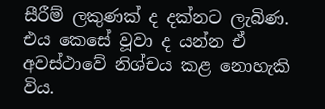සීරීම් ලකුණක් ද දක්නට ලැබිණ. එය කෙසේ වූවා ද යන්න ඒ අවස්ථාවේ නිශ්චය කළ නොහැකි විය.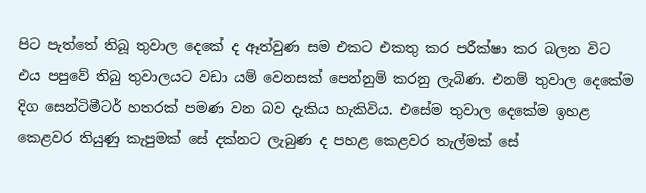පිට පැත්තේ තිබූ තුවාල දෙකේ ද ඈත්වුණ සම එකට එකතු කර පරීක්ෂා කර බලන විට එය පපුවේ තිබු තුවාලයට වඩා යම් වෙනසක් පෙන්නුම් කරනු ලැබිණ. එනම් තුවාල දෙකේම දිග සෙන්ටිමීටර් හතරක් පමණ වන බව දැකිය හැකිවිය. එසේම තුවාල දෙකේම ඉහළ කෙළවර තියුණු කැපුමක් සේ දක්නට ලැබුණ ද පහළ කෙළවර තැල්මක් සේ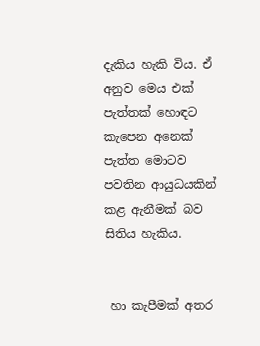දැකිය හැකි විය. ඒ අනුව මෙය එක් පැත්තක් හොඳට කැපෙන අනෙක් පැත්ත මොටව පවතින ආයුධයකින් කළ ඇනීමක් බව සිතිය හැකිය.


 හා කැපීමක් අතර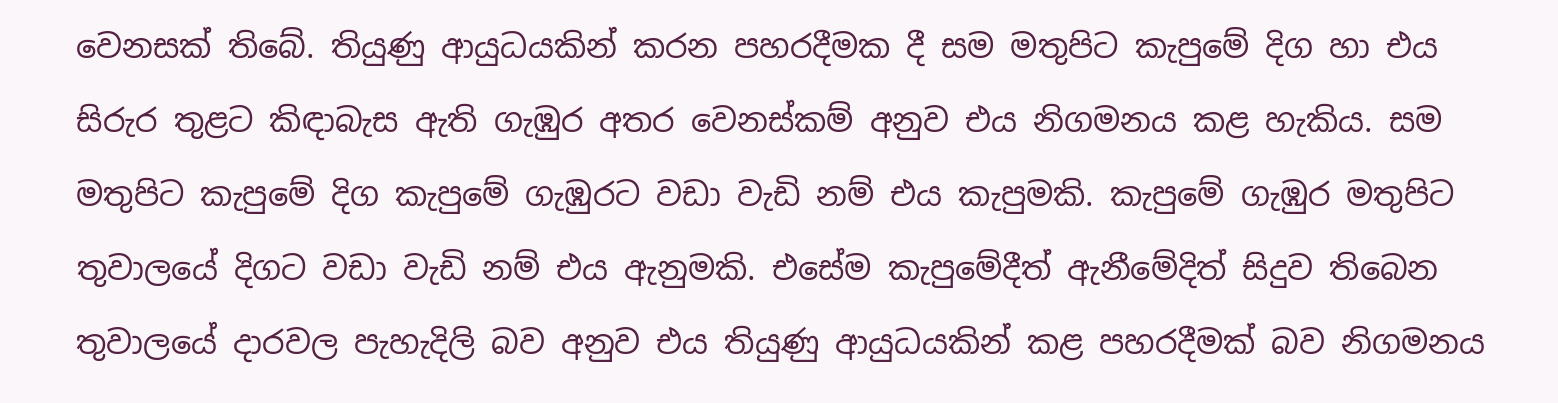වෙනසක් තිබේ. තියුණු ආයුධයකින් කරන පහරදීමක දී සම මතුපිට කැපුමේ දිග හා එය සිරුර තුළට කිඳාබැස ඇති ගැඹුර අතර වෙනස්කම් අනුව එය නිගමනය කළ හැකිය. සම මතුපිට කැපුමේ දිග කැපුමේ ගැඹුරට වඩා වැඩි නම් එය කැපුමකි. කැපුමේ ගැඹුර මතුපිට තුවාලයේ දිගට වඩා වැඩි නම් එය ඇනුමකි. එසේම කැපුමේදීත් ඇනීමේදිත් සිදුව තිබෙන තුවාලයේ දාරවල පැහැදිලි බව අනුව එය තියුණු ආයුධයකින් කළ පහරදීමක් බව නිගමනය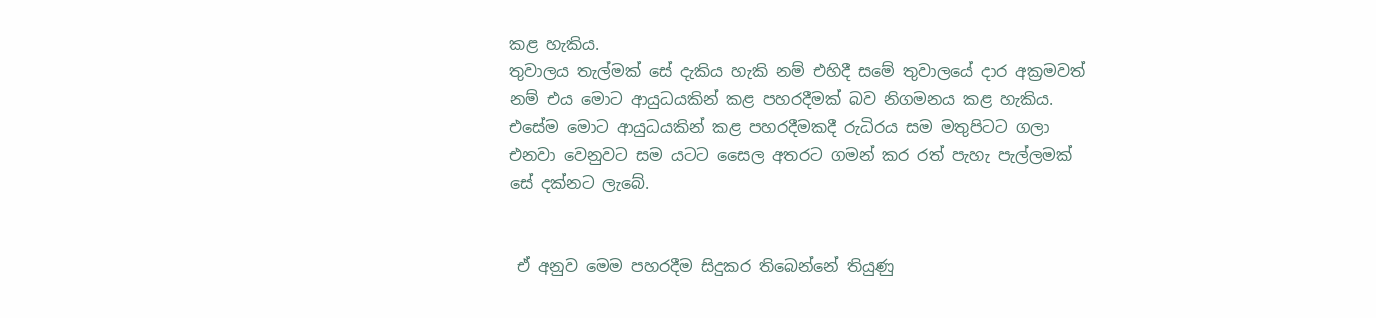කළ හැකිය.
තුවාලය තැල්මක් සේ දැකිය හැකි නම් එහිදී සමේ තුවාලයේ දාර අක්‍රමවත් නම් එය මොට ආයුධයකින් කළ පහරදීමක් බව නිගමනය කළ හැකිය. එසේම මොට ආයුධයකින් කළ පහරදීමකදී රුධිරය සම මතුපිටට ගලා එනවා වෙනුවට සම යටට සෛල අතරට ගමන් කර රත් පැහැ පැල්ලමක් සේ දක්නට ලැබේ.


 ඒ අනුව මෙම පහරදීම සිදුකර තිබෙන්නේ තියුණු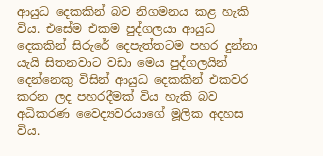ආයුධ දෙකකින් බව නිගමනය කළ හැකි විය. එසේම එකම පුද්ගලයා ආයුධ දෙකකින් සිරුරේ දෙපැත්තටම පහර දුන්නා යැයි සිතනවාට වඩා මෙය පුද්ගලයින් දෙන්නෙකු විසින් ආයුධ දෙකකින් එකවර කරන ලද පහරදීමක් විය හැකි බව අධිකරණ වෛද්‍යවරයාගේ මූලික අදහස විය.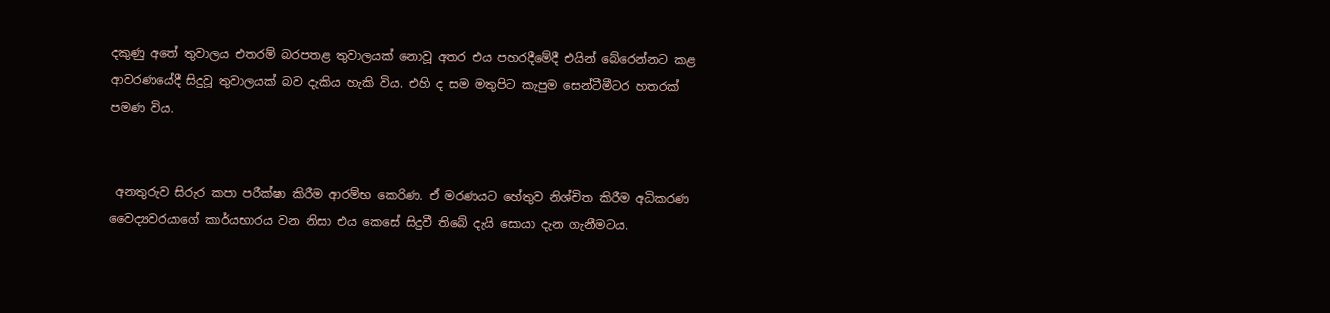දකුණු අතේ තුවාලය එතරම් බරපතළ තුවාලයක් නොවූ අතර එය පහරදීමේදී එයින් බේරෙන්නට කළ ආවරණයේදී සිදුවූ තුවාලයක් බව දැකිය හැකි විය. එහි ද සම මතුපිට කැපුම සෙන්ටීමීටර හතරක් පමණ විය.


 අනතුරුව සිරුර කපා පරීක්ෂා කිරීම ආරම්භ කෙරිණ. ඒ මරණයට හේතුව නිශ්චිත කිරීම අධිකරණ වෛද්‍යවරයාගේ කාර්යභාරය වන නිසා එය කෙසේ සිදුවී තිබේ දැයි සොයා දැන ගැනීමටය.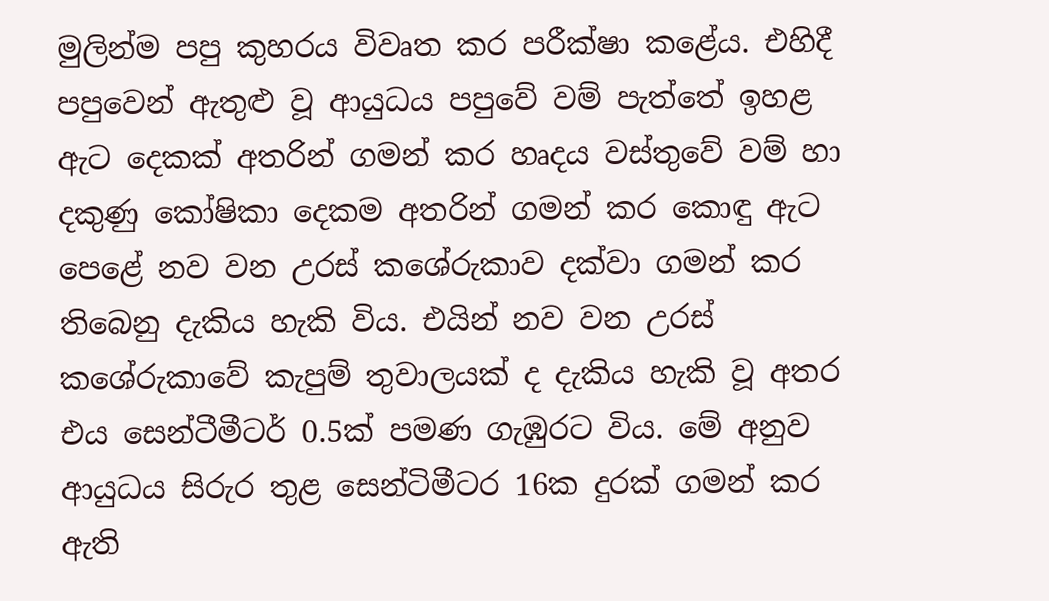මුලින්ම පපු කුහරය විවෘත කර පරීක්ෂා කළේය. එහිදී පපුවෙන් ඇතුළු වූ ආයුධය පපුවේ වම් පැත්තේ ඉහළ ඇට දෙකක් අතරින් ගමන් කර හෘදය වස්තුවේ වම් හා දකුණු කෝෂිකා දෙකම අතරින් ගමන් කර කොඳු ඇට පෙළේ නව වන උරස් කශේරුකාව දක්වා ගමන් කර තිබෙනු දැකිය හැකි විය. එයින් නව වන උරස් කශේරුකාවේ කැපුම් තුවාලයක් ද දැකිය හැකි වූ අතර එය සෙන්ටීමීටර් 0.5ක් පමණ ගැඹුරට විය. මේ අනුව ආයුධය සිරුර තුළ සෙන්ටිමීටර 16ක දුරක් ගමන් කර ඇති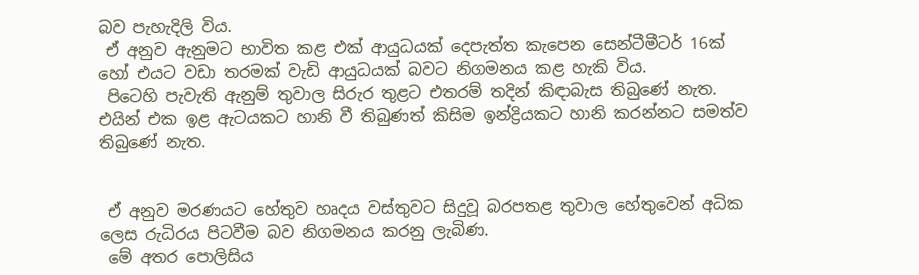බව පැහැදිලි විය.
 ඒ අනුව ඇනුමට භාවිත කළ එක් ආයුධයක් දෙපැත්ත කැපෙන සෙන්ටීමීටර් 16ක් හෝ එයට වඩා තරමක් වැඩි ආයුධයක් බවට නිගමනය කළ හැකි විය.
 පිටෙහි පැවැති ඇනුම් තුවාල සිරුර තුළට එතරම් තදින් කිඳාබැස තිබුණේ නැත. එයින් එක ඉළ ඇටයකට හානි වී තිබුණත් කිසිම ඉන්ද්‍රියකට හානි කරන්නට සමත්ව තිබුණේ නැත.


 ඒ අනුව මරණයට හේතුව හෘදය වස්තුවට සිදුවූ බරපතළ තුවාල හේතුවෙන් අධික ලෙස රුධිරය පිටවීම බව නිගමනය කරනු ලැබිණ.
 මේ අතර පොලිසිය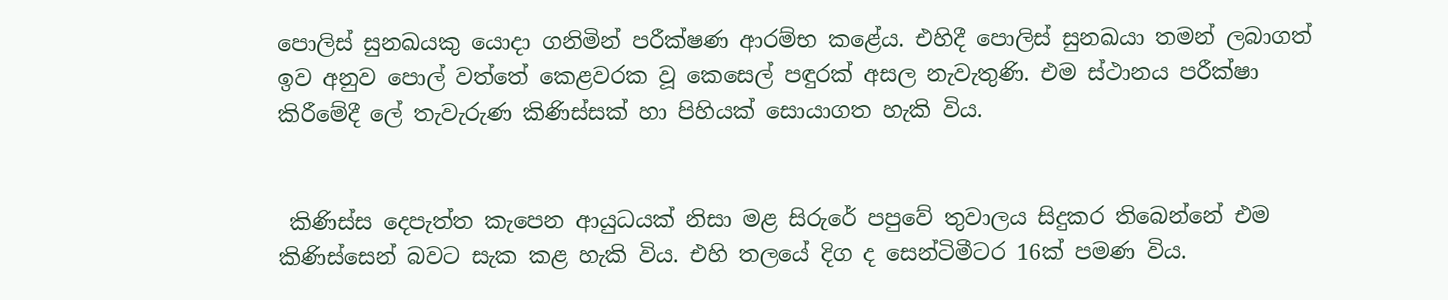පොලිස් සුනඛයකු යොදා ගනිමින් පරීක්ෂණ ආරම්භ කළේය. එහිදී පොලිස් සුනඛයා තමන් ලබාගත් ඉව අනුව පොල් වත්තේ කෙළවරක වූ කෙසෙල් පඳුරක් අසල නැවැතුණි. එම ස්ථානය පරීක්ෂා කිරීමේදී ලේ තැවැරුණ කිණිස්සක් හා පිහියක් සොයාගත හැකි විය.


 කිණිස්ස දෙපැත්ත කැපෙන ආයුධයක් නිසා මළ සිරුරේ පපුවේ තුවාලය සිදුකර තිබෙන්නේ එම කිණිස්සෙන් බවට සැක කළ හැකි විය. එහි තලයේ දිග ද සෙන්ටිමීටර 16ක් පමණ විය.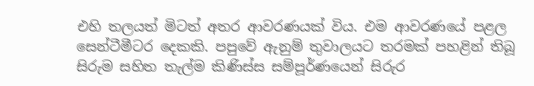එහි තලයත් මිටත් අතර ආවරණයක් විය. එම ආවරණයේ පළල සෙන්ටීමීටර දෙකකි. පපුවේ ඇනුම් තුවාලයට තරමක් පහළින් තිබූ සිරුම සහිත තැල්ම කිණිස්ස සම්පූර්ණයෙන් සිරුර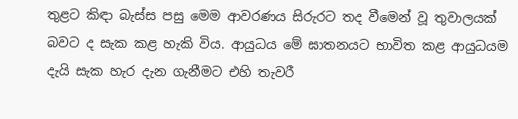තුළට කිඳා බැස්ස පසු මෙම ආවරණය සිරුරට තද වීමෙන් වූ තුවාලයක් බවට ද සැක කළ හැකි විය. ආයුධය මේ ඝාතනයට භාවිත කළ ආයුධයම දැයි සැක හැර දැන ගැනීමට එහි තැවරී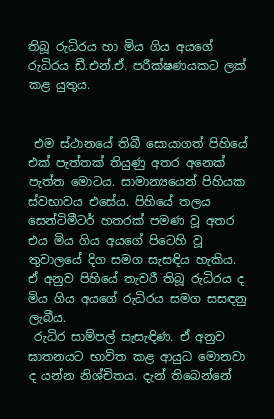තිබූ රුධිරය හා මිය ගිය අයගේ රුධිරය ඩී.එන්.ඒ. පරීක්ෂණයකට ලක් කළ යුතුය.


 එම ස්ථානයේ තිබී සොයාගත් පිහියේ එක් පැත්තක් තියුණු අතර අනෙක් පැත්ත මොටය. සාමාන්‍යයෙන් පිහියක ස්වභාවය එසේය. පිහියේ තලය සෙන්ටිමීටර් හතරක් පමණ වූ අතර එය මිය ගිය අයගේ පිටෙහි වූ තුවාලයේ දිග සමග සැසඳිය හැකිය. ඒ අනුව පිහියේ තැවරී තිබූ රුධිරය ද මිය ගිය අයගේ රුධිරය සමග සසඳනු ලැබීය.
 රුධිර සාම්පල් සැසැඳිණ. ඒ අනුව ඝාතනයට භාවිත කළ ආයුධ මොනවා ද යන්න නිශ්චිතය. දැන් තිබෙන්නේ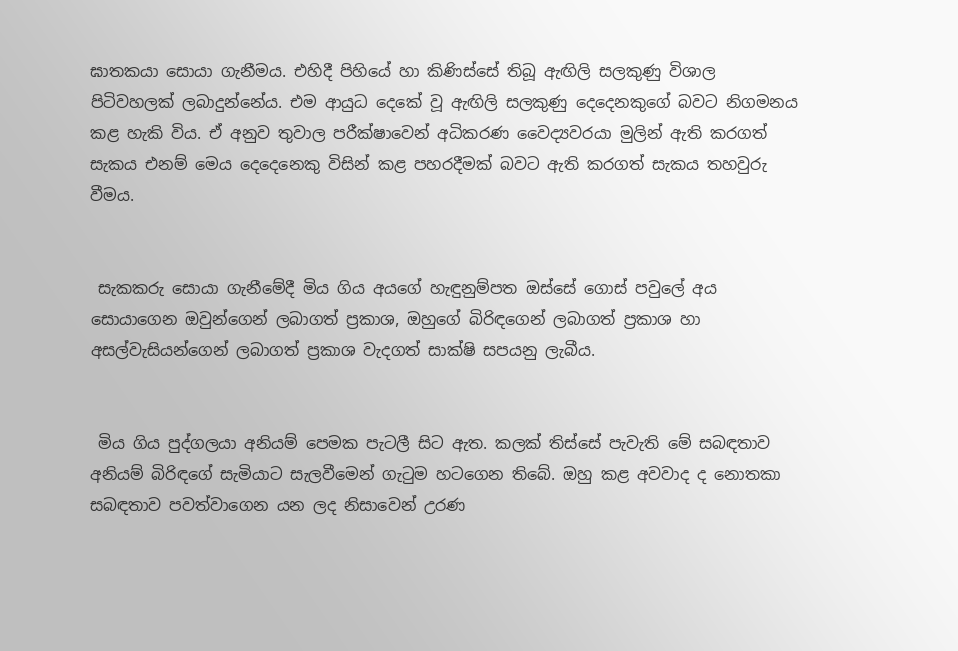ඝාතකයා සොයා ගැනීමය. එහිදී පිහියේ හා කිණිස්සේ තිබූ ඇඟිලි සලකුණු විශාල පිටිවහලක් ලබාදුන්නේය. එම ආයුධ දෙකේ වූ ඇඟිලි සලකුණු දෙදෙනකුගේ බවට නිගමනය කළ හැකි විය. ඒ අනුව තුවාල පරීක්ෂාවෙන් අධිකරණ වෛද්‍යවරයා මුලින් ඇති කරගත් සැකය එනම් මෙය දෙදෙනෙකු විසින් කළ පහරදීමක් බවට ඇති කරගත් සැකය තහවුරු වීමය.


 සැකකරු සොයා ගැනීමේදී මිය ගිය අයගේ හැඳුනුම්පත ඔස්සේ ගොස් පවුලේ අය සොයාගෙන ඔවුන්ගෙන් ලබාගත් ප්‍රකාශ, ඔහුගේ බිරිඳගෙන් ලබාගත් ප්‍රකාශ හා අසල්වැසියන්ගෙන් ලබාගත් ප්‍රකාශ වැදගත් සාක්ෂි සපයනු ලැබීය.


 මිය ගිය පුද්ගලයා අනියම් පෙමක පැටලී සිට ඇත. කලක් තිස්සේ පැවැති මේ සබඳතාව අනියම් බිරිඳගේ සැමියාට සැලවීමෙන් ගැටුම හටගෙන තිබේ. ඔහු කළ අවවාද ද නොතකා සබඳතාව පවත්වාගෙන යන ලද නිසාවෙන් උරණ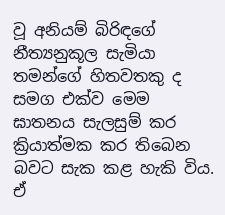වූ අනියම් බිරිඳගේ නීත්‍යනුකූල සැමියා තමන්ගේ හිතවතකු ද සමග එක්ව මෙම ඝාතනය සැලසුම් කර ක්‍රියාත්මක කර තිබෙන බවට සැක කළ හැකි විය. ඒ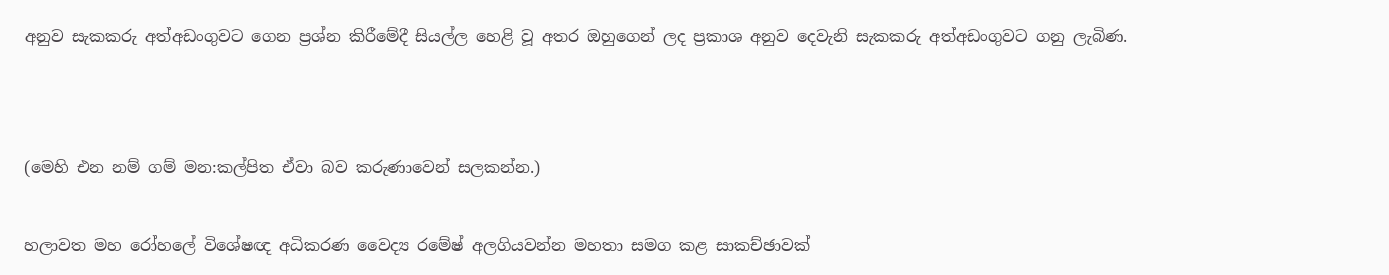අනුව සැකකරු අත්අඩංගුවට ගෙන ප්‍රශ්න කිරීමේදී සියල්ල හෙළි වූ අතර ඔහුගෙන් ලද ප්‍රකාශ අනුව දෙවැනි සැකකරු අත්අඩංගුවට ගනු ලැබිණ.




(මෙහි එන නම් ගම් මන:කල්පිත ඒවා බව කරුණාවෙන් සලකන්න.)


හලාවත මහ රෝහලේ විශේෂඥ අධිකරණ වෛද්‍ය රමේෂ් අලගියවන්න මහතා සමග කළ සාකච්ඡාවක්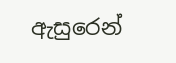ඇසුරෙන්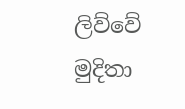ලිව්වේ
මුදිතා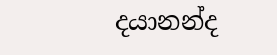දයානන්ද